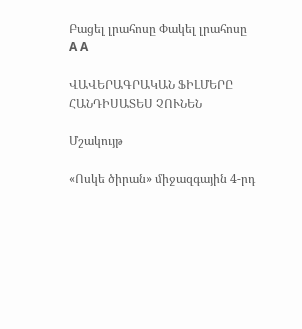Բացել լրահոսը Փակել լրահոսը
A A

ՎԱՎԵՐԱԳՐԱԿԱՆ ՖԻԼՄԵՐԸ ՀԱՆԴԻՍԱՏԵՍ ՉՈՒՆԵՆ

Մշակույթ

«Ոսկե ծիրան» միջազգային 4-րդ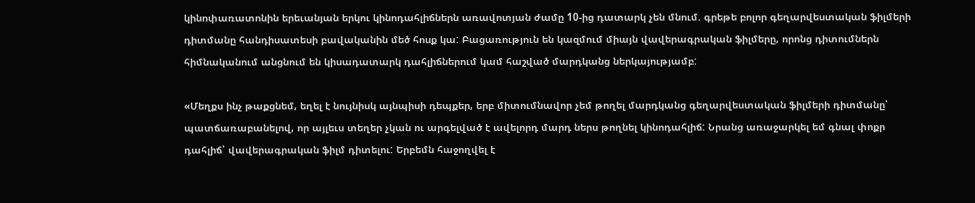կինոփառատոնին երեւանյան երկու կինոդահլիճներն առավոտյան ժամը 10-ից դատարկ չեն մնում. գրեթե բոլոր գեղարվեստական ֆիլմերի դիտմանը հանդիսատեսի բավականին մեծ հոսք կա: Բացառություն են կազմում միայն վավերագրական ֆիլմերը, որոնց դիտումներն հիմնականում անցնում են կիսադատարկ դահլիճներում կամ հաշված մարդկանց ներկայությամբ:

«Մեղքս ինչ թաքցնեմ, եղել է նույնիսկ այնպիսի դեպքեր, երբ միտումնավոր չեմ թողել մարդկանց գեղարվեստական ֆիլմերի դիտմանը՝ պատճառաբանելով, որ այլեւս տեղեր չկան ու արգելված է ավելորդ մարդ ներս թողնել կինոդահլիճ: Նրանց առաջարկել եմ գնալ փոքր դահլիճ՝ վավերագրական ֆիլմ դիտելու: Երբեմն հաջողվել է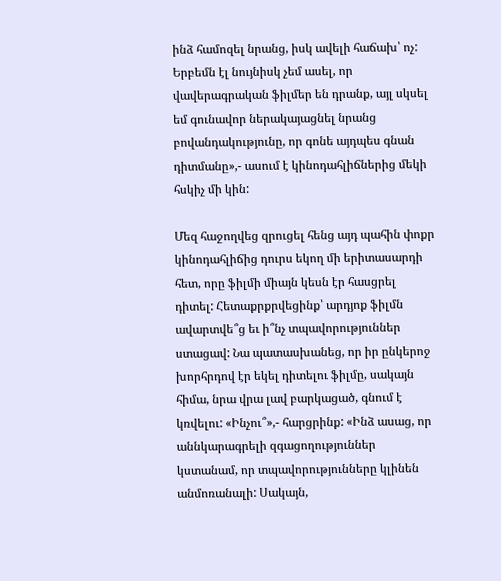ինձ համոզել նրանց, իսկ ավելի հաճախ՝ ոչ: Երբեմն էլ նույնիսկ չեմ ասել, որ վավերագրական ֆիլմեր են դրանք, այլ սկսել եմ գունավոր ներակայացնել նրանց բովանդակությունը, որ գոնե այդպես գնան դիտմանը»,- ասում է կինոդահլիճներից մեկի հսկիչ մի կին:

Մեզ հաջողվեց զրուցել հենց այդ պահին փոքր կինոդահլիճից դուրս եկող մի երիտասարդի հետ, որը ֆիլմի միայն կեսն էր հասցրել դիտել: Հետաքրքրվեցինք՝ արդյոք ֆիլմն ավարտվե՞ց եւ ի՞նչ տպավորություններ ստացավ: Նա պատասխանեց, որ իր ընկերոջ խորհրդով էր եկել դիտելու ֆիլմը, սակայն հիմա, նրա վրա լավ բարկացած, գնում է կռվելու: «Ինչու՞»,- հարցրինք: «Ինձ ասաց, որ աննկարագրելի զգացողություններ կստանամ, որ տպավորությունները կլինեն անմոռանալի: Սակայն,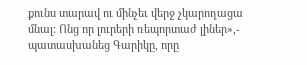քունս տարավ ու մինչեւ վերջ չկարողացա մնալ: Ոնց որ լուրերի ռեպորտաժ լիներ»,- պատասխանեց Գարիկը, որը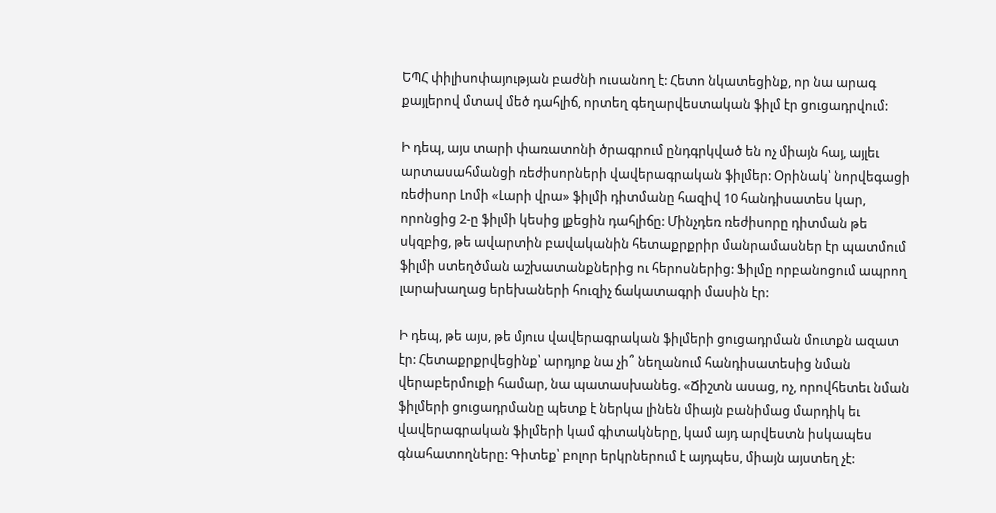ԵՊՀ փիլիսոփայության բաժնի ուսանող է: Հետո նկատեցինք, որ նա արագ քայլերով մտավ մեծ դահլիճ, որտեղ գեղարվեստական ֆիլմ էր ցուցադրվում:

Ի դեպ, այս տարի փառատոնի ծրագրում ընդգրկված են ոչ միայն հայ, այլեւ արտասահմանցի ռեժիսորների վավերագրական ֆիլմեր: Օրինակ՝ նորվեգացի ռեժիսոր Լոմի «Լարի վրա» ֆիլմի դիտմանը հազիվ 10 հանդիսատես կար, որոնցից 2-ը ֆիլմի կեսից լքեցին դահլիճը: Մինչդեռ ռեժիսորը դիտման թե սկզբից, թե ավարտին բավականին հետաքրքրիր մանրամասներ էր պատմում ֆիլմի ստեղծման աշխատանքներից ու հերոսներից: Ֆիլմը որբանոցում ապրող լարախաղաց երեխաների հուզիչ ճակատագրի մասին էր:

Ի դեպ, թե այս, թե մյուս վավերագրական ֆիլմերի ցուցադրման մուտքն ազատ էր: Հետաքրքրվեցինք՝ արդյոք նա չի՞ նեղանում հանդիսատեսից նման վերաբերմուքի համար, նա պատասխանեց. «Ճիշտն ասաց, ոչ, որովհետեւ նման ֆիլմերի ցուցադրմանը պետք է ներկա լինեն միայն բանիմաց մարդիկ եւ վավերագրական ֆիլմերի կամ գիտակները, կամ այդ արվեստն իսկապես գնահատողները: Գիտեք՝ բոլոր երկրներում է այդպես, միայն այստեղ չէ: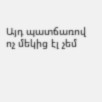Այդ պատճառով ոչ մեկից էլ չեմ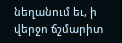նեղանում եւ, ի վերջո ճշմարիտ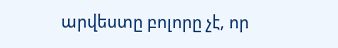արվեստը բոլորը չէ, որ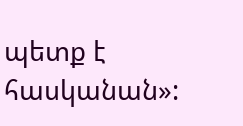պետք է հասկանան»: